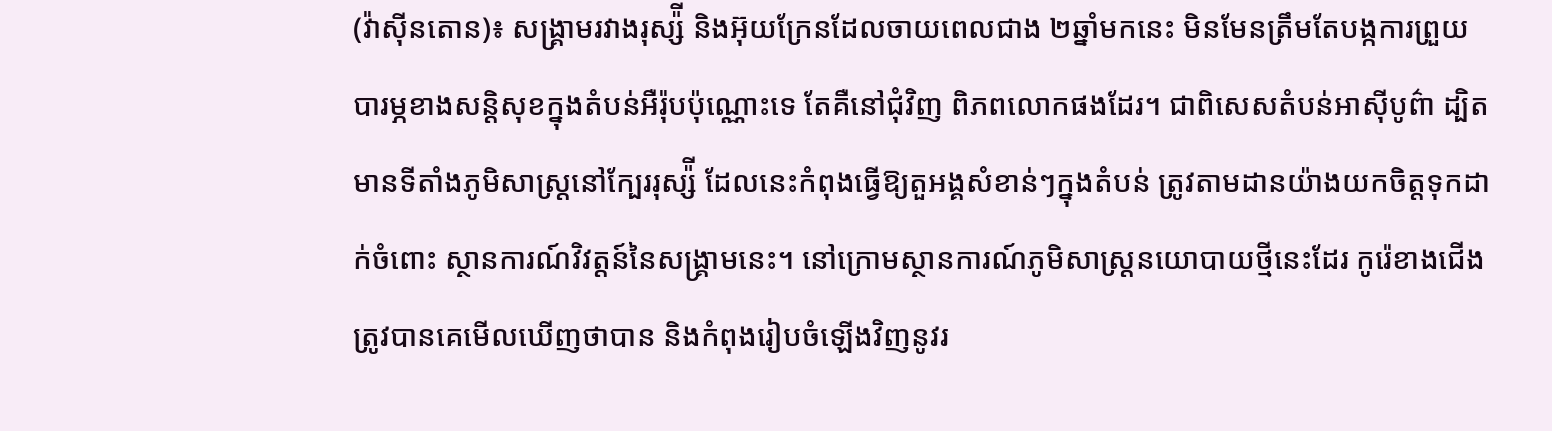(វ៉ាស៊ីនតោន)៖ សង្រ្គាមរវាងរុស្ស៉ី និងអ៊ុយក្រែនដែលចាយពេលជាង ២ឆ្នាំមកនេះ មិនមែនត្រឹមតែបង្កការព្រួយបារម្ភខាងសន្តិសុខក្នុងតំបន់អឺរ៉ុបប៉ុណ្ណោះទេ តែគឺនៅជុំវិញ ពិភពលោកផងដែរ។ ជាពិសេសតំបន់អាស៊ីបូព៌ា ដ្បិតមានទីតាំងភូមិសាស្ត្រនៅក្បែររុស្ស៉ី ដែលនេះកំពុងធ្វើឱ្យតួអង្គសំខាន់ៗក្នុងតំបន់ ត្រូវតាមដានយ៉ាងយកចិត្តទុកដាក់ចំពោះ ស្ថានការណ៍វិវត្តន៍នៃសង្រ្គាមនេះ។ នៅក្រោមស្ថានការណ៍ភូមិសាស្ត្រនយោបាយថ្មីនេះដែរ កូរ៉េខាងជើងត្រូវបានគេមើលឃើញថាបាន និងកំពុងរៀបចំឡើងវិញនូវរ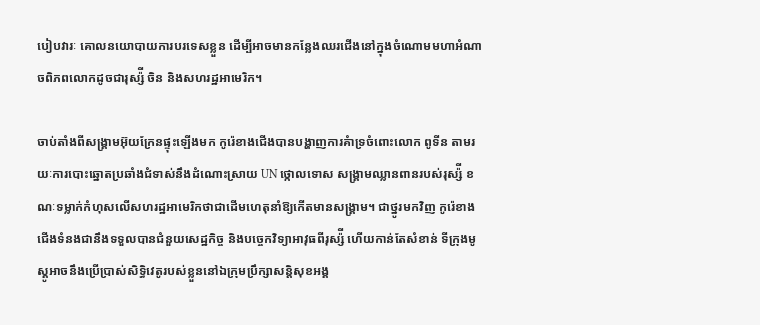បៀបវារៈ គោលនយោបាយការបរទេសខ្លួន ដើម្បីអាចមានកន្លែងឈរជើងនៅក្នុងចំណោមមហាអំណាចពិភពលោកដូចជារុស្ស៉ី ចិន និងសហរដ្ឋអាមេរិក។

ចាប់តាំងពីសង្រ្គាមអ៊ុយក្រែនផ្ទុះឡើងមក កូរ៉េខាងជើងបានបង្ហាញការគំាទ្រចំពោះលោក ពូទីន តាមរយៈការបោះឆ្នោតប្រឆាំងជំទាស់នឹងដំណោះស្រាយ UN ថ្កោលទោស សង្រ្គាមឈ្លានពានរបស់រុស្ស៉ី ខណៈទម្លាក់កំហុសលើសហរដ្ឋអាមេរិកថាជាដើមហេតុនាំឱ្យកើតមានសង្រ្គាម។ ជាថ្នូរមកវិញ កូរ៉េខាងជើងទំនងជានឹងទទួលបានជំនួយសេដ្ឋកិច្ច និងបច្ចេកវិទ្យាអាវុធពីរុស្ស៉ី ហើយកាន់តែសំខាន់ ទីក្រុងមូស្គូអាចនឹងប្រើប្រាស់សិទ្ធិវេតូរបស់ខ្លួននៅឯក្រុមប្រឹក្សាសន្តិសុខអង្គ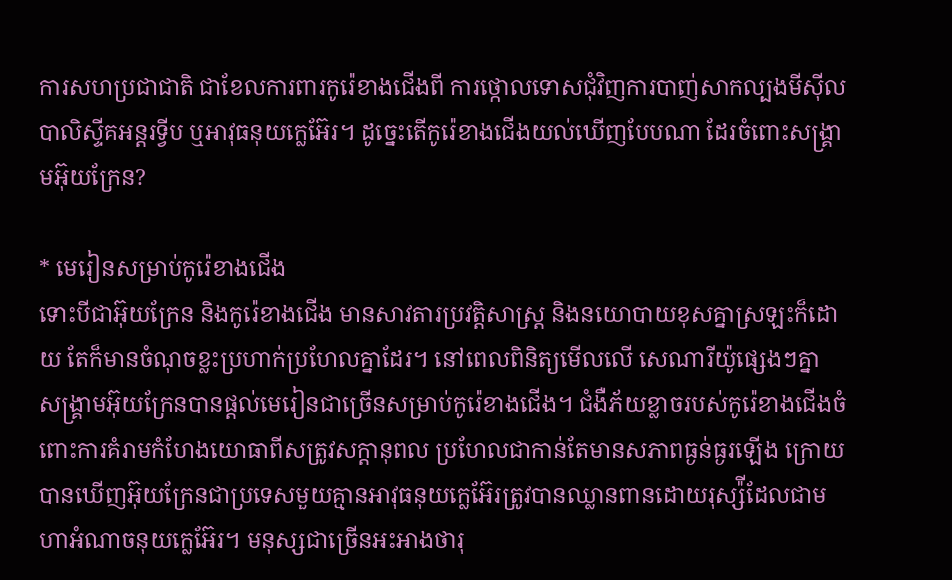ការសហប្រជាជាតិ ជាខែលការពារកូរ៉េខាងជើងពី ការថ្កោលទោសជុំវិញការបាញ់សាកល្បងមីស៊ីលបាលិស្ទីគអន្តរទ្វីប ឬអាវុធនុយក្លេអ៊ែរ។ ដូច្នេះតើកូរ៉េខាងជើងយល់ឃើញបែបណា ដែរចំពោះសង្រ្គាមអ៊ុយក្រែន?

* មេរៀនសម្រាប់កូរ៉េខាងជើង
ទោះបីជាអ៊ុយក្រែន និងកូរ៉េខាងជើង មានសាវតារប្រវតិ្តសាស្ត្រ និងនយោបាយខុសគ្នាស្រឡះក៏ដោយ តែក៏មានចំណុចខ្លះប្រហាក់ប្រហែលគ្នាដែរ។ នៅពេលពិនិត្យមើលលើ សេណារីយ៉ូផ្សេងៗគ្នា សង្រ្គាមអ៊ុយក្រែនបានផ្ដល់មេរៀនជាច្រើនសម្រាប់កូរ៉េខាងជើង។ ជំងឺភ័យខ្លាចរបស់កូរ៉េខាងជើងចំពោះការគំរាមកំហែងយោធាពីសត្រូវសក្តានុពល ប្រហែលជាកាន់តែមានសភាពធ្ងន់ធ្ងរឡើង ក្រោយបានឃើញអ៊ុយក្រែនជាប្រទេសមួយគ្មានអាវុធនុយក្លេអ៊ែរត្រូវបានឈ្លានពានដោយរុស្ស៉ីដែលជាមហាអំណាចនុយក្លេអ៊ែរ។ មនុស្សជាច្រើនអះអាងថារុ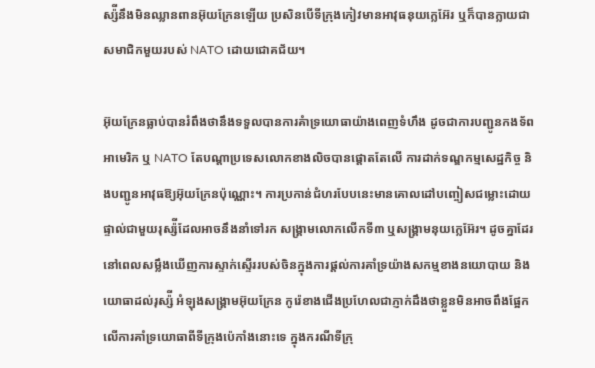ស្ស៉ីនឹងមិនឈ្លានពានអ៊ុយក្រែនឡើយ ប្រសិនបើទីក្រុងកៀវមានអាវុធនុយក្លេអ៊ែរ ឬក៏បានក្លាយជាសមាជិកមួយរបស់ NATO ដោយជោគជ័យ។

អ៊ុយក្រែនធ្លាប់បានរំពឹងថានឹងទទួលបានការគំាទ្រយោធាយ៉ាងពេញទំហឹង ដូចជាការបញ្ជូនកងទ័ពអាមេរិក ឬ NATO តែបណ្ដាប្រទេសលោកខាងលិចបានផ្តោតតែលើ ការដាក់ទណ្ឌកម្មសេដ្ឋកិច្ច និងបញ្ជូនអាវុធឱ្យអ៊ុយក្រែនប៉ុណ្ណោះ។ ការប្រកាន់ជំហរបែបនេះមានគោលដៅបញ្ចៀសជម្លោះដោយផ្ទាល់ជាមួយរុស្ស៉ីដែលអាចនឹងនាំទៅរក សង្រ្គាមលោកលើកទី៣ ឬសង្រ្គាមនុយក្លេអ៊ែរ។ ដូចគ្នាដែរ នៅពេលសម្លឹងឃើញការស្ទាក់ស្ទើររបស់ចិនក្នុងការផ្ដល់ការគាំទ្រយ៉ាងសកម្មខាងនយោបាយ និងយោធាដល់រុស្ស៉ី អំឡុងសង្រ្គាមអ៊ុយក្រែន កូរ៉េខាងជើងប្រហែលជាភ្ញាក់ដឹងថាខ្លួនមិនអាចពឹងផ្អែកលើការគាំទ្រយោធាពីទីក្រុងប៉េកាំងនោះទេ ក្នុងករណីទីក្រុ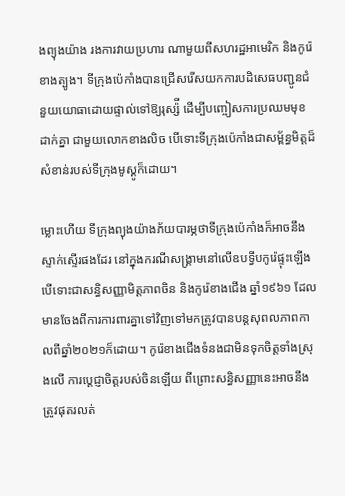ងព្យុងយ៉ាង រងការវាយប្រហារ ណាមួយពីសហរដ្ឋអាមេរិក និងកូរ៉េខាងត្បូង។ ទីក្រុងប៉េកាំងបានជ្រើសរើសយកការបដិសេធបញ្ជូនជំនួយយោធាដោយផ្ទាល់ទៅឱ្យរុស្ស៉ី ដើម្បីបញ្ចៀសការប្រឈមមុខដាក់គ្នា ជាមួយលោកខាងលិច បើទោះទីក្រុងប៉េកាំងជាសម្ព័ន្ធមិត្តដ៏សំខាន់របស់ទីក្រុងមូស្គូក៏ដោយ។

ម្លោះហើយ ទីក្រុងព្យុងយ៉ាងភ័យបារម្ភថាទីក្រុងប៉េកាំងក៏អាចនឹងស្ទាក់ស្ទើរផងដែរ នៅក្នុងករណីសង្រ្គាមនៅលើឧបទ្វីបកូរ៉េផ្ទុះឡើង បើទោះជាសន្ធិសញ្ញាមិត្តភាពចិន និងកូរ៉េខាងជើង ឆ្នាំ១៩៦១ ដែលមានចែងពីការការពារគ្នាទៅវិញទៅមកត្រូវបានបន្តសុពលភាពកាលពីឆ្នាំ២០២១ក៏ដោយ។ កូរ៉េខាងជើងទំនងជាមិនទុកចិត្តទាំងស្រុងលើ ការប្ដេជ្ញាចិត្តរបស់ចិនឡើយ ពីព្រោះសន្ធិសញ្ញានេះអាចនឹងត្រូវផុតរលត់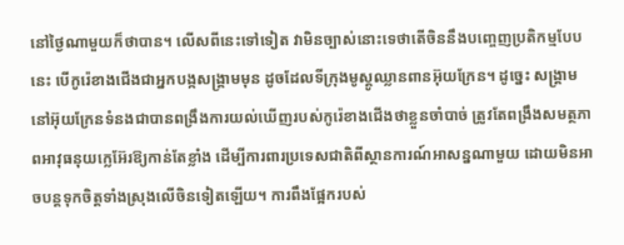នៅថ្ងៃណាមួយក៏ថាបាន។ លើសពីនេះទៅទៀត វាមិនច្បាស់នោះទេថាតើចិននឹងបញ្ចេញប្រតិកម្មបែបនេះ បើកូរ៉េខាងជើងជាអ្នកបង្កសង្រ្គាមមុន ដូចដែលទីក្រុងមូស្គូឈ្លានពានអ៊ុយក្រែន។ ដូច្នេះ សង្រ្គាមនៅអ៊ុយក្រែនទំនងជាបានពង្រឹងការយល់ឃើញរបស់កូរ៉េខាងជើងថាខ្លួនចាំបាច់ ត្រូវតែពង្រឹងសមត្ថភាពអាវុធនុយក្លេអ៊ែរឱ្យកាន់តែខ្លាំង ដើម្បីការពារប្រទេសជាតិពីស្ថានការណ៍អាសន្នណាមួយ ដោយមិនអាចបន្តទុកចិត្តទាំងស្រុងលើចិនទៀតឡើយ។ ការពឹងផ្អែករបស់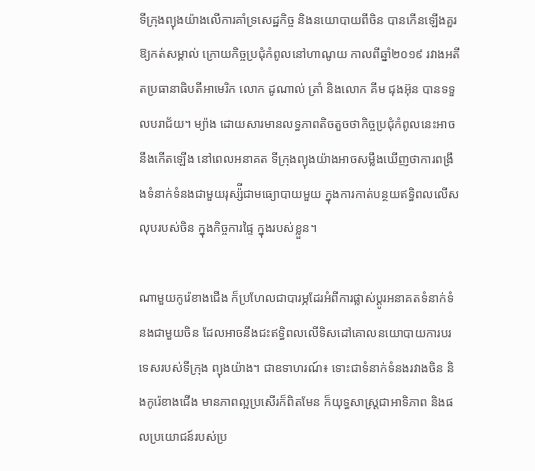ទីក្រុងព្យុងយ៉ាងលើការគាំទ្រសេដ្ឋកិច្ច និងនយោបាយពីចិន បានកើនឡើងគួរឱ្យកត់សម្គាល់ ក្រោយកិច្ចប្រជុំកំពូលនៅហាណូយ កាលពីឆ្នាំ២០១៩ រវាងអតីតប្រធានាធិបតីអាមេរិក លោក ដូណាល់ ត្រាំ និងលោក គីម ជុងអ៊ុន បានទទួលបរាជ័យ។ ម្យ៉ាង ដោយសារមានលទ្ធភាពតិចតួចថាកិច្ចប្រជុំកំពូលនេះអាចនឹងកើតឡើង នៅពេលអនាគត ទីក្រុងព្យុងយ៉ាងអាចសម្លឹងឃើញថាការពង្រឹងទំនាក់ទំនងជាមួយរុស្ស៉ីជាមធ្យោបាយមួយ ក្នុងការកាត់បន្ថយឥទ្ធិពលលើសលុបរបស់ចិន ក្នុងកិច្ចការផ្ទៃ ក្នុងរបស់ខ្លួន។

ណាមួយកូរ៉េខាងជើង ក៏ប្រហែលជាបារម្ភដែរអំពីការផ្លាស់ប្ដូរអនាគតទំនាក់ទំនងជាមួយចិន ដែលអាចនឹងជះឥទ្ធិពលលើទិសដៅគោលនយោបាយការបរទេសរបស់ទីក្រុង ព្យុងយ៉ាង។ ជាឧទាហរណ៍៖ ទោះជាទំនាក់ទំនងរវាងចិន និងកូរ៉េខាងជើង មានភាពល្អប្រសើរក៏ពិតមែន ក៏យុទ្ធសាស្ត្រជាអាទិភាព និងផលប្រយោជន៍របស់ប្រ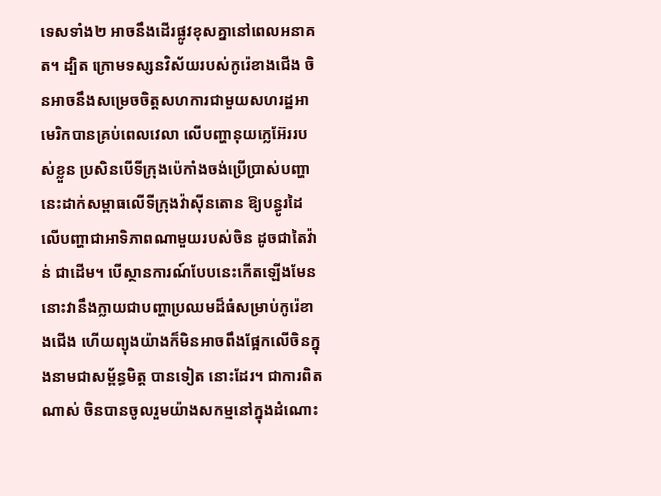ទេសទាំង២ អាចនឹងដើរផ្លូវខុសគ្នានៅពេលអនាគត។ ដ្បិត ក្រោមទស្សនវិស័យរបស់កូរ៉េខាងជើង ចិនអាចនឹងសម្រេចចិត្តសហការជាមួយសហរដ្ឋអាមេរិកបានគ្រប់ពេលវេលា លើបញ្ហានុយក្លេអ៊ែររបស់ខ្លួន ប្រសិនបើទីក្រុងប៉េកាំងចង់ប្រើប្រាស់បញ្ហានេះដាក់សម្ពាធលើទីក្រុងវ៉ាស៊ីនតោន ឱ្យបន្ធូរដៃលើបញ្ហាជាអាទិភាពណាមួយរបស់ចិន ដូចជាតៃវ៉ាន់ ជាដើម។ បើស្ថានការណ៍បែបនេះកើតឡើងមែន នោះវានឹងក្លាយជាបញ្ហាប្រឈមដ៏ធំសម្រាប់កូរ៉េខាងជើង ហើយព្យុងយ៉ាងក៏មិនអាចពឹងផ្អែកលើចិនក្នុងនាមជាសម្ព័ន្ធមិត្ត បានទៀត នោះដែរ។ ជាការពិតណាស់ ចិនបានចូលរួមយ៉ាងសកម្មនៅក្នុងដំណោះ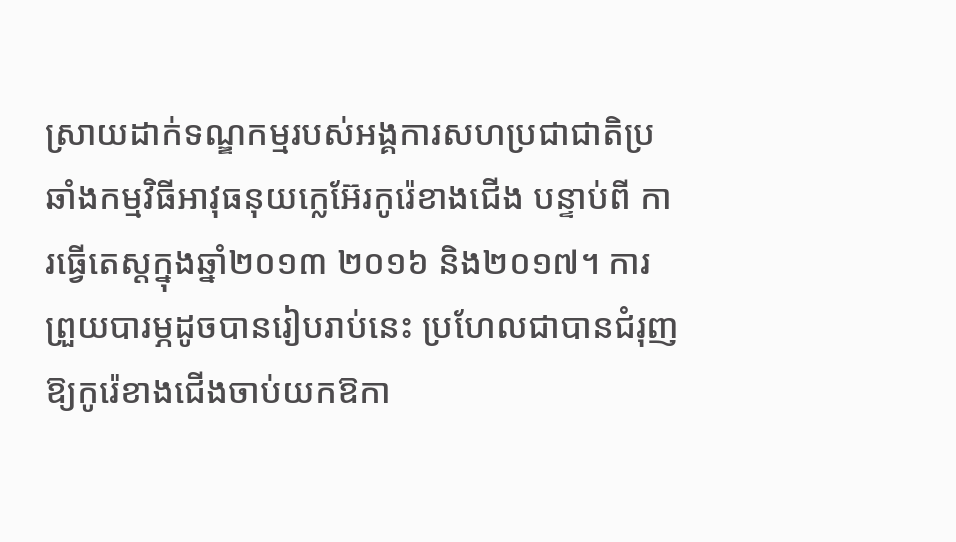ស្រាយដាក់ទណ្ឌកម្មរបស់អង្គការសហប្រជាជាតិប្រឆាំងកម្មវិធីអាវុធនុយក្លេអ៊ែរកូរ៉េខាងជើង បន្ទាប់ពី ការធ្វើតេស្ដក្នុងឆ្នាំ២០១៣ ២០១៦ និង២០១៧។ ការព្រួយបារម្ភដូចបានរៀបរាប់នេះ ប្រហែលជាបានជំរុញឱ្យកូរ៉េខាងជើងចាប់យកឱកា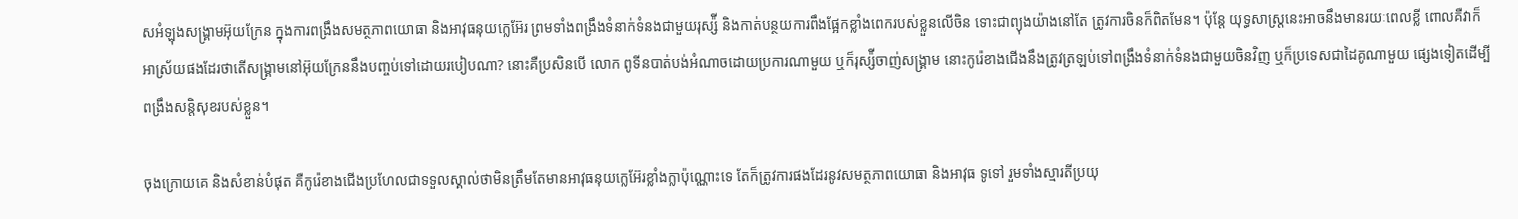សអំឡុងសង្រ្គាមអ៊ុយក្រែន ក្នុងការពង្រឹងសមត្ថភាពយោធា និងអាវុធនុយក្លេអ៊ែរ ព្រមទាំងពង្រឹងទំនាក់ទំនងជាមួយរុស្ស៉ី និងកាត់បន្ថយការពឹងផ្អែកខ្លាំងពេករបស់ខ្លួនលើចិន ទោះជាព្យុងយ៉ាងនៅតែ ត្រូវការចិនក៏ពិតមែន។ ប៉ុន្តែ យុទ្ធសាស្ត្រនេះអាចនឹងមានរយៈពេលខ្លី ពោលគឺវាក៏អាស្រ័យផងដែរថាតើសង្រ្គាមនៅអ៊ុយក្រែននឹងបញ្ចប់ទៅដោយរបៀបណា? នោះគឺប្រសិនបើ លោក ពូទីនបាត់បង់អំណាចដោយប្រការណាមួយ ឬក៏រុស្ស៉ីចាញ់សង្រ្គាម នោះកូរ៉េខាងជើងនឹងត្រូវត្រឡប់ទៅពង្រឹងទំនាក់ទំនងជាមួយចិនវិញ ឬក៏ប្រទេសជាដៃគូណាមួយ ផ្សេងទៀតដើម្បីពង្រឹងសន្តិសុខរបស់ខ្លួន។

ចុងក្រោយគេ និងសំខាន់បំផុត គឺកូរ៉េខាងជើងប្រហែលជាទទួលស្គាល់ថាមិនត្រឹមតែមានអាវុធនុយក្លេអ៊ែរខ្លាំងក្លាប៉ុណ្ណោះទេ តែក៏ត្រូវការផងដែរនូវសមត្ថភាពយោធា និងអាវុធ ទូទៅ រួមទាំងស្មារតីប្រយុ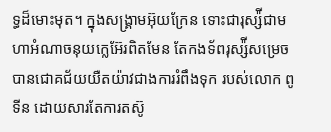ទ្ធដ៏មោះមុត។ ក្នុងសង្រ្គាមអ៊ុយក្រែន ទោះជារុស្ស៉ីជាមហាអំណាចនុយក្លេអ៊ែរពិតមែន តែកងទ័ពរុស្ស៉ីសម្រេចបានជោគជ័យយឺតយ៉ាវជាងការរំពឹងទុក របស់លោក ពូទីន ដោយសារតែការតស៊ូ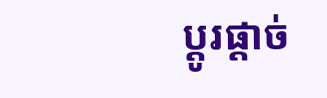ប្ដូរផ្ដាច់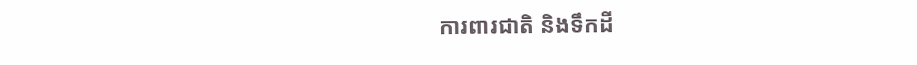ការពារជាតិ និងទឹកដី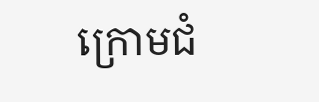ក្រោមជំ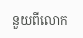នួយពីលោក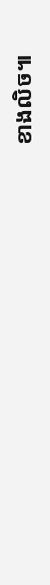ខាងលិច៕